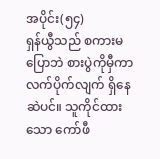အပိုင်း(၅၄)
ရှန်ယွီသည် စကားမပြောဘဲ စားပွဲကိုမှီကာ လက်ပိုက်လျက် ရှိနေဆဲပင်။ သူကိုင်ထားသော ကော်ဖီ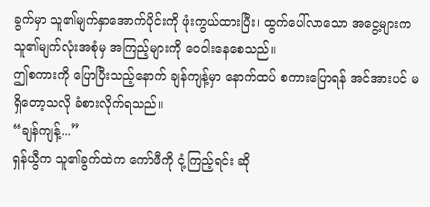ခွက်မှာ သူ၏မျက်နှာအောက်ပိုင်းကို ဖုံးကွယ်ထားပြီး၊ ထွက်ပေါ်လာသော အငွေ့များက သူ၏မျက်လုံးအစုံမှ အကြည့်များကို ဝေဝါးနေစေသည်။
ဤစကားကို ပြောပြီးသည့်နောက် ချန်ကျန့်မှာ နောက်ထပ် စကားပြောရန် အင်အားပင် မရှိတော့သလို ခံစားလိုက်ရသည်။
“ချန်ကျန့်...”
ရှန်ယွီက သူ၏ခွက်ထဲက ကော်ဖီကို ငုံ့ကြည့်ရင်း ဆို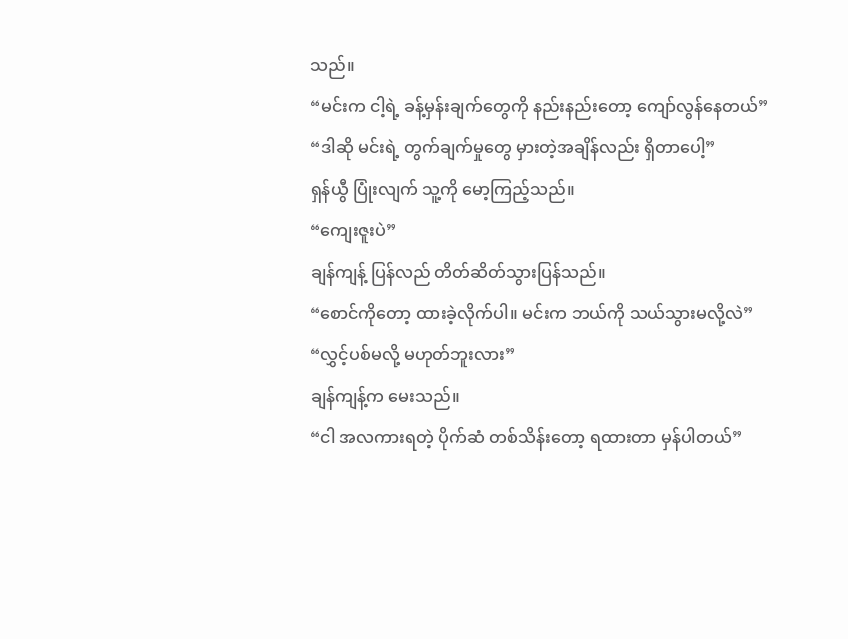သည်။
“မင်းက ငါ့ရဲ့ ခန့်မှန်းချက်တွေကို နည်းနည်းတော့ ကျော်လွန်နေတယ်”
“ဒါဆို မင်းရဲ့ တွက်ချက်မှုတွေ မှားတဲ့အချိန်လည်း ရှိတာပေါ့”
ရှန်ယွီ ပြုံးလျက် သူ့ကို မော့ကြည့်သည်။
“ကျေးဇူးပဲ”
ချန်ကျန့် ပြန်လည် တိတ်ဆိတ်သွားပြန်သည်။
“စောင်ကိုတော့ ထားခဲ့လိုက်ပါ။ မင်းက ဘယ်ကို သယ်သွားမလို့လဲ”
“လွှင့်ပစ်မလို့ မဟုတ်ဘူးလား”
ချန်ကျန့်က မေးသည်။
“ငါ အလကားရတဲ့ ပိုက်ဆံ တစ်သိန်းတော့ ရထားတာ မှန်ပါတယ်”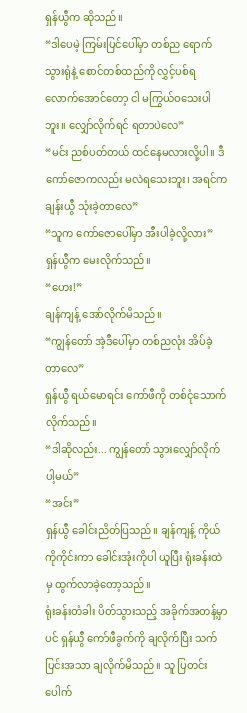ရှန်ယွီက ဆိုသည်။
“ဒါပေမဲ့ ကြမ်းပြင်ပေါ်မှာ တစ်ည ရောက်သွားရုံနဲ့ စောင်တစ်ထည်ကို လွှင့်ပစ်ရလောက်အောင်တော့ ငါ မကြွယ်ဝသေးပါဘူး။ လျှော်လိုက်ရင် ရတာပဲလေ”
“မင်း ညစ်ပတ်တယ် ထင်နေမလားလို့ပါ။ ဒီကော်ဇောကလည်း မလဲရသေးဘူး၊ အရင်က ချန်းယွီ သုံးခဲ့တာလေ”
“သူက ကော်ဇောပေါ်မှာ အီးပါခဲ့လို့လား”
ရှန်ယွီက မေးလိုက်သည်။
“ဟေး!”
ချန်ကျန့် အော်လိုက်မိသည်။
“ကျွန်တော် အဲ့ဒီပေါ်မှာ တစ်ညလုံး အိပ်ခဲ့တာလေ”
ရှန်ယွီ ရယ်မောရင်း ကော်ဖီကို တစ်ငုံသောက်လိုက်သည်။
“ဒါဆိုလည်း... ကျွန်တော် သွားလျှော်လိုက်ပါ့မယ်”
“အင်း”
ရှန်ယွီ ခေါင်းညိတ်ပြသည်။ ချန်ကျန့် ကိုယ်ကိုကိုင်းကာ ခေါင်းအုံးကိုပါ ယူပြီး ရုံးခန်းထဲမှ ထွက်လာခဲ့တော့သည်။
ရုံးခန်းတံခါး ပိတ်သွားသည့် အခိုက်အတန့်မှာပင် ရှန်ယွီ ကော်ဖီခွက်ကို ချလိုက်ပြီး သက်ပြင်းအသာ ချလိုက်မိသည်။ သူ ပြတင်းပေါက်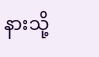နားသို့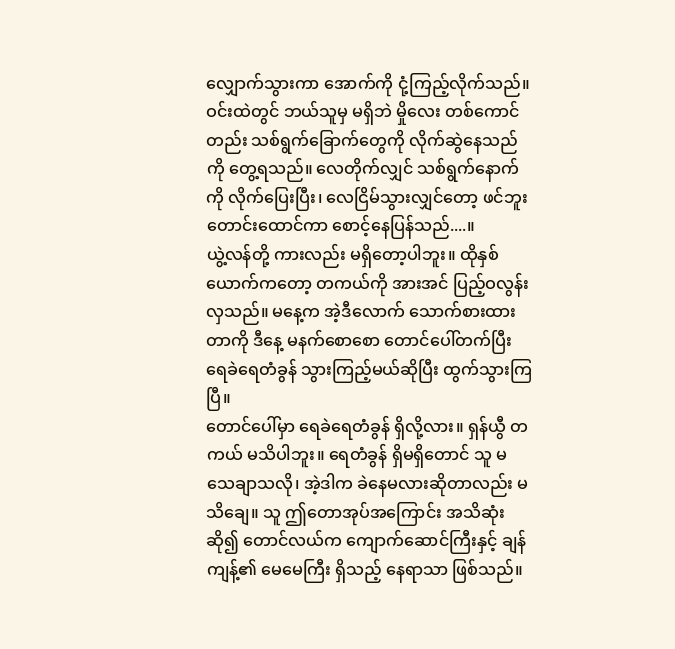လျှောက်သွားကာ အောက်ကို ငုံ့ကြည့်လိုက်သည်။ ဝင်းထဲတွင် ဘယ်သူမှ မရှိဘဲ မှိုလေး တစ်ကောင်တည်း သစ်ရွက်ခြောက်တွေကို လိုက်ဆွဲနေသည်ကို တွေ့ရသည်။ လေတိုက်လျှင် သစ်ရွက်နောက်ကို လိုက်ပြေးပြီး၊ လေငြိမ်သွားလျှင်တော့ ဖင်ဘူးတောင်းထောင်ကာ စောင့်နေပြန်သည်....။
ယွဲ့လန်တို့ ကားလည်း မရှိတော့ပါဘူး။ ထိုနှစ်ယောက်ကတော့ တကယ်ကို အားအင် ပြည့်ဝလွန်းလှသည်။ မနေ့က အဲ့ဒီလောက် သောက်စားထားတာကို ဒီနေ့ မနက်စောစော တောင်ပေါ်တက်ပြီး ရေခဲရေတံခွန် သွားကြည့်မယ်ဆိုပြီး ထွက်သွားကြပြီ။
တောင်ပေါ်မှာ ရေခဲရေတံခွန် ရှိလို့လား။ ရှန်ယွီ တကယ် မသိပါဘူး။ ရေတံခွန် ရှိမရှိတောင် သူ မသေချာသလို၊ အဲ့ဒါက ခဲနေမလားဆိုတာလည်း မသိချေ။ သူ ဤတောအုပ်အကြောင်း အသိဆုံးဆို၍ တောင်လယ်က ကျောက်ဆောင်ကြီးနှင့် ချန်ကျန့်၏ မေမေကြီး ရှိသည့် နေရာသာ ဖြစ်သည်။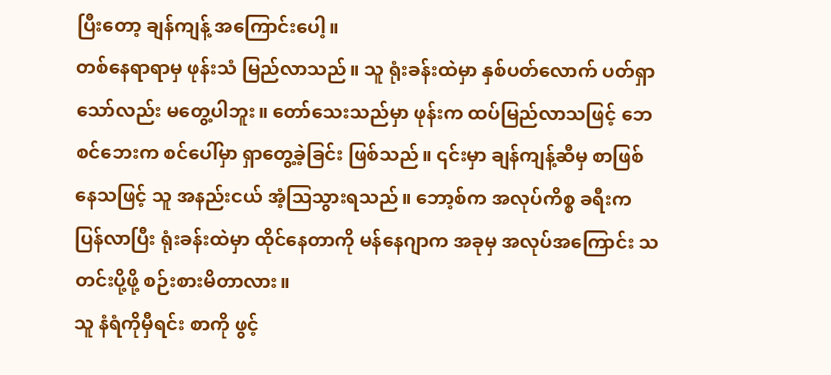ပြီးတော့ ချန်ကျန့် အကြောင်းပေါ့။
တစ်နေရာရာမှ ဖုန်းသံ မြည်လာသည်။ သူ ရုံးခန်းထဲမှာ နှစ်ပတ်လောက် ပတ်ရှာသော်လည်း မတွေ့ပါဘူး။ တော်သေးသည်မှာ ဖုန်းက ထပ်မြည်လာသဖြင့် ဘေစင်ဘေးက စင်ပေါ်မှာ ရှာတွေ့ခဲ့ခြင်း ဖြစ်သည်။ ၎င်းမှာ ချန်ကျန့်ဆီမှ စာဖြစ်နေသဖြင့် သူ အနည်းငယ် အံ့သြသွားရသည်။ ဘော့စ်က အလုပ်ကိစ္စ ခရီးကပြန်လာပြီး ရုံးခန်းထဲမှာ ထိုင်နေတာကို မန်နေဂျာက အခုမှ အလုပ်အကြောင်း သတင်းပို့ဖို့ စဉ်းစားမိတာလား။
သူ နံရံကိုမှီရင်း စာကို ဖွင့်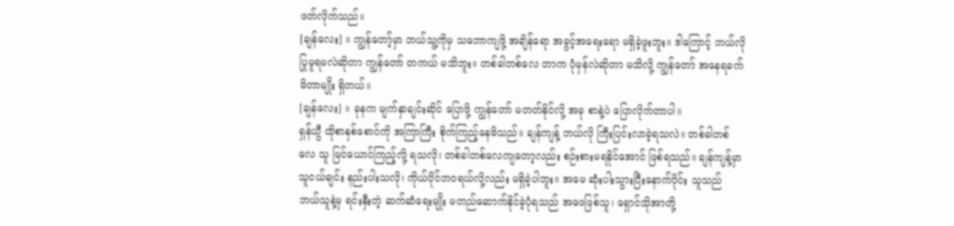ဖတ်လိုက်သည်။
[ချန်လေး] ။ ကျွန်တော့်မှာ ဘယ်သူ့ကိုမှ သဘောကျဖို့ အချိန်ရော အခွင့်အရေးရော မရှိခဲ့ဖူးဘူး။ ဒါကြောင့် ဘယ်လို ပြုမူရမလဲဆိုတာ ကျွန်တော် တကယ် မသိဘူး။ တစ်ခါတစ်လေ ဘာက ပုံမှန်လဲဆိုတာ မသိလို့ ကျွန်တော် အနေရခက်မိတာမျိုး ရှိတယ်။
[ချန်လေး] ။ ခုနက မျက်နှာချင်းဆိုင် ပြောဖို့ ကျွန်တော် မတတ်နိုင်လို့ အခု စာနဲ့ပဲ ပြောလိုက်တာပါ။
ရှန်ယွီ ထိုစာနှစ်စောင်ကို အကြာကြီး စိုက်ကြည့်နေမိသည်။ ချန်ကျန့် ဘယ်လို ကြီးပြင်းလာခဲ့ရသလဲ။ တစ်ခါတစ်လေ သူ မြင်ယောင်ကြည့်လို့ ရသလို၊ တစ်ခါတစ်လေကျတော့လည်း စဉ်းစားမရနိုင်အောင် ဖြစ်ရသည်။ ချန်ကျန့်မှာ သူငယ်ချင်း နည်းပါးသလို၊ ကိုယ်ပိုင်ဘဝရယ်လို့လည်း မရှိခဲ့ပါဘူး။ အမေ ဆုံးပါးသွားပြီးနောက်ပိုင်း သူသည် ဘယ်သူနဲ့မှ ရင်းနှီးတဲ့ ဆက်ဆံရေးမျိုး မတည်ဆောက်နိုင်ခဲ့ပုံရသည် အဖေဖြစ်သူ၊ ရှောင်သိုအာတို့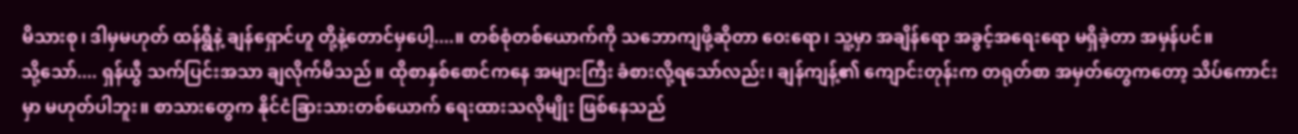မိသားစု၊ ဒါမှမဟုတ် ထန်ရွီနဲ့ ချန်ရှောင်ဟူ တို့နဲ့တောင်မှပေါ့....။ တစ်စုံတစ်ယောက်ကို သဘောကျဖို့ဆိုတာ ဝေးရော၊ သူ့မှာ အချိန်ရော အခွင့်အရေးရော မရှိခဲ့တာ အမှန်ပင်။
သို့သော်.... ရှန်ယွီ သက်ပြင်းအသာ ချလိုက်မိသည်။ ထိုစာနှစ်စောင်ကနေ အများကြီး ခံစားလို့ရသော်လည်း၊ ချန်ကျန့်၏ ကျောင်းတုန်းက တရုတ်စာ အမှတ်တွေကတော့ သိပ်ကောင်းမှာ မဟုတ်ပါဘူး။ စာသားတွေက နိုင်ငံခြားသားတစ်ယောက် ရေးထားသလိုမျိုး ဖြစ်နေသည်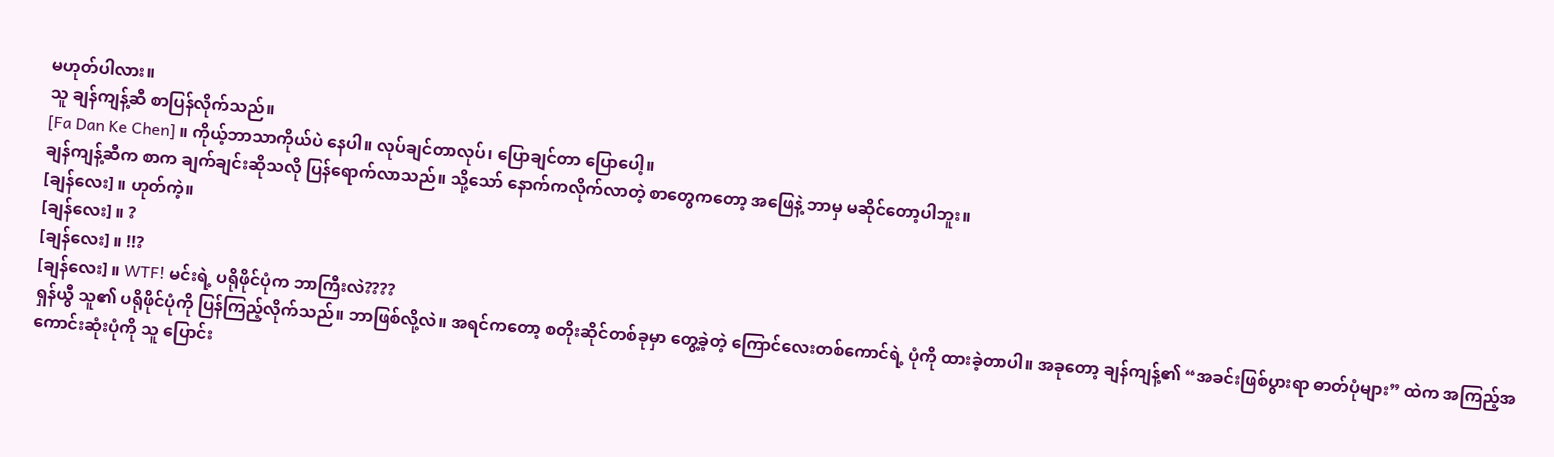မဟုတ်ပါလား။
သူ ချန်ကျန့်ဆီ စာပြန်လိုက်သည်။
[Fa Dan Ke Chen] ။ ကိုယ့်ဘာသာကိုယ်ပဲ နေပါ။ လုပ်ချင်တာလုပ်၊ ပြောချင်တာ ပြောပေါ့။
ချန်ကျန့်ဆီက စာက ချက်ချင်းဆိုသလို ပြန်ရောက်လာသည်။ သို့သော် နောက်ကလိုက်လာတဲ့ စာတွေကတော့ အဖြေနဲ့ ဘာမှ မဆိုင်တော့ပါဘူး။
[ချန်လေး] ။ ဟုတ်ကဲ့။
[ချန်လေး] ။ ?
[ချန်လေး] ။ !!?
[ချန်လေး] ။ WTF! မင်းရဲ့ ပရိုဖိုင်ပုံက ဘာကြီးလဲ????
ရှန်ယွီ သူ၏ ပရိုဖိုင်ပုံကို ပြန်ကြည့်လိုက်သည်။ ဘာဖြစ်လို့လဲ။ အရင်ကတော့ စတိုးဆိုင်တစ်ခုမှာ တွေ့ခဲ့တဲ့ ကြောင်လေးတစ်ကောင်ရဲ့ ပုံကို ထားခဲ့တာပါ။ အခုတော့ ချန်ကျန့်၏ “အခင်းဖြစ်ပွားရာ ဓာတ်ပုံများ” ထဲက အကြည့်အကောင်းဆုံးပုံကို သူ ပြောင်း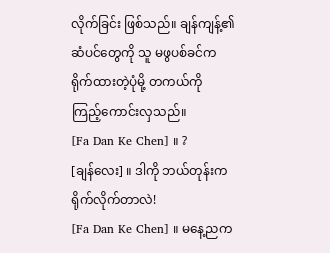လိုက်ခြင်း ဖြစ်သည်။ ချန်ကျန့်၏ ဆံပင်တွေကို သူ မဖွပစ်ခင်က ရိုက်ထားတဲ့ပုံမို့ တကယ်ကို ကြည့်ကောင်းလှသည်။
[Fa Dan Ke Chen] ။ ?
[ချန်လေး] ။ ဒါကို ဘယ်တုန်းက ရိုက်လိုက်တာလဲ!
[Fa Dan Ke Chen] ။ မနေ့ညက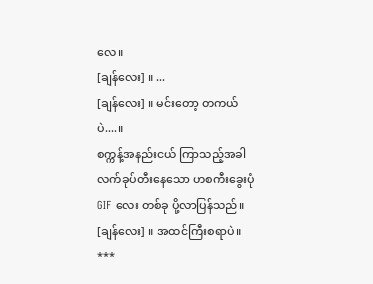လေ။
[ချန်လေး] ။ ...
[ချန်လေး] ။ မင်းတော့ တကယ်ပဲ....။
စက္ကန့်အနည်းငယ် ကြာသည့်အခါ လက်ခုပ်တီးနေသော ဟစကီးခွေးပုံ GIF လေး တစ်ခု ပို့လာပြန်သည်။
[ချန်လေး] ။ အထင်ကြီးစရာပဲ။
***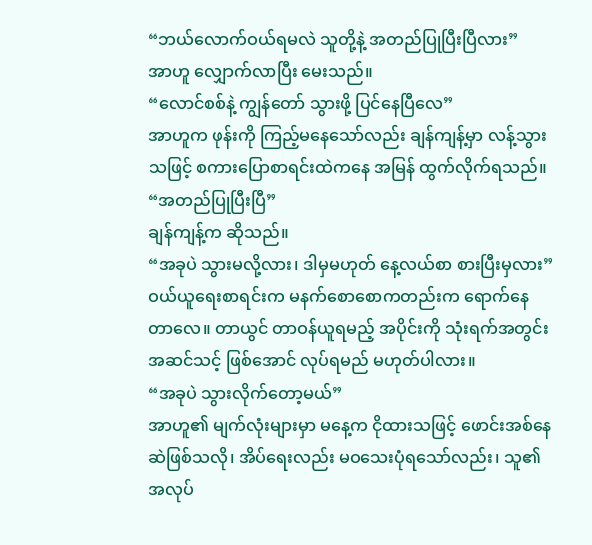“ဘယ်လောက်ဝယ်ရမလဲ သူတို့နဲ့ အတည်ပြုပြီးပြီလား”
အာဟူ လျှောက်လာပြီး မေးသည်။
“လောင်စစ်နဲ့ ကျွန်တော် သွားဖို့ ပြင်နေပြီလေ”
အာဟူက ဖုန်းကို ကြည့်မနေသော်လည်း ချန်ကျန့်မှာ လန့်သွားသဖြင့် စကားပြောစာရင်းထဲကနေ အမြန် ထွက်လိုက်ရသည်။
“အတည်ပြုပြီးပြီ”
ချန်ကျန့်က ဆိုသည်။
“အခုပဲ သွားမလို့လား၊ ဒါမှမဟုတ် နေ့လယ်စာ စားပြီးမှလား”
ဝယ်ယူရေးစာရင်းက မနက်စောစောကတည်းက ရောက်နေတာလေ။ တာယွင် တာဝန်ယူရမည့် အပိုင်းကို သုံးရက်အတွင်း အဆင်သင့် ဖြစ်အောင် လုပ်ရမည် မဟုတ်ပါလား။
“အခုပဲ သွားလိုက်တော့မယ်”
အာဟူ၏ မျက်လုံးများမှာ မနေ့က ငိုထားသဖြင့် ဖောင်းအစ်နေဆဲဖြစ်သလို၊ အိပ်ရေးလည်း မဝသေးပုံရသော်လည်း၊ သူ၏ အလုပ်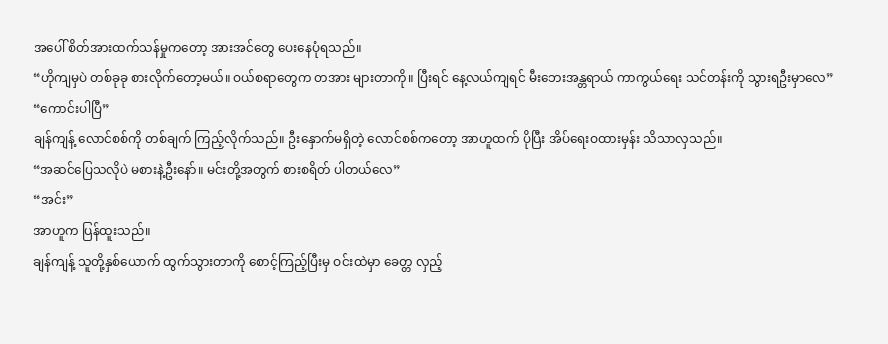အပေါ် စိတ်အားထက်သန်မှုကတော့ အားအင်တွေ ပေးနေပုံရသည်။
“ဟိုကျမှပဲ တစ်ခုခု စားလိုက်တော့မယ်။ ဝယ်စရာတွေက တအား များတာကို။ ပြီးရင် နေ့လယ်ကျရင် မီးဘေးအန္တရာယ် ကာကွယ်ရေး သင်တန်းကို သွားရဦးမှာလေ”
“ကောင်းပါပြီ”
ချန်ကျန့် လောင်စစ်ကို တစ်ချက် ကြည့်လိုက်သည်။ ဦးနှောက်မရှိတဲ့ လောင်စစ်ကတော့ အာဟူထက် ပိုပြီး အိပ်ရေးဝထားမှန်း သိသာလှသည်။
“အဆင်ပြေသလိုပဲ မစားနဲ့ဦးနော်။ မင်းတို့အတွက် စားစရိတ် ပါတယ်လေ”
“အင်း”
အာဟူက ပြန်ထူးသည်။
ချန်ကျန့် သူတို့နှစ်ယောက် ထွက်သွားတာကို စောင့်ကြည့်ပြီးမှ ဝင်းထဲမှာ ခေတ္တ လှည့်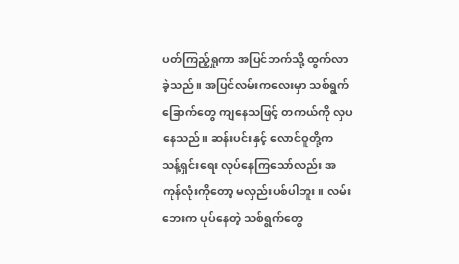ပတ်ကြည့်ရှုကာ အပြင်ဘက်သို့ ထွက်လာခဲ့သည်။ အပြင်လမ်းကလေးမှာ သစ်ရွက်ခြောက်တွေ ကျနေသဖြင့် တကယ်ကို လှပနေသည်။ ဆန်းပင်းနှင့် လောင်ဝူတို့က သန့်ရှင်းရေး လုပ်နေကြသော်လည်း အကုန်လုံးကိုတော့ မလှည်းပစ်ပါဘူး။ လမ်းဘေးက ပုပ်နေတဲ့ သစ်ရွက်တွေ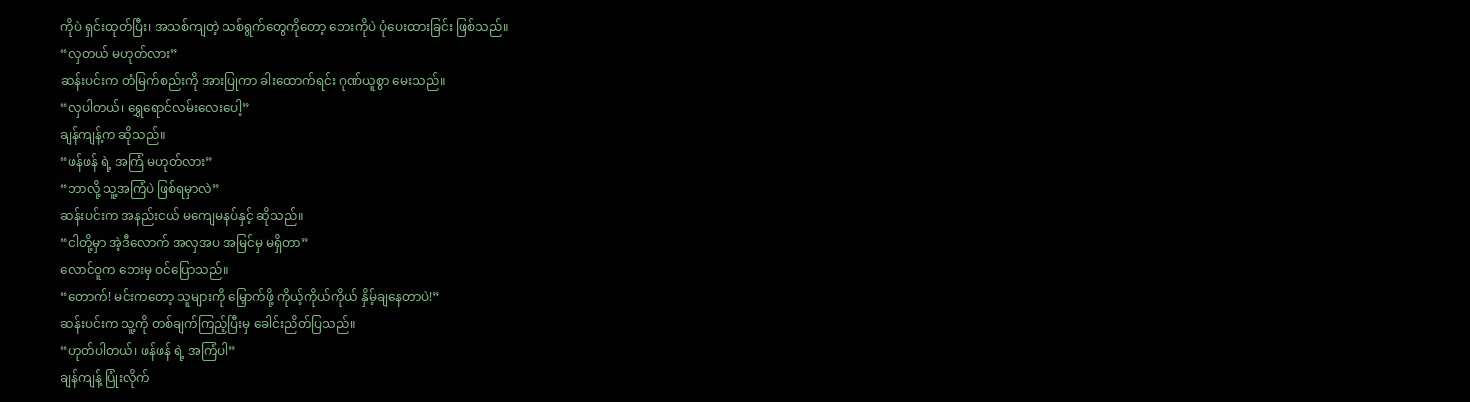ကိုပဲ ရှင်းထုတ်ပြီး၊ အသစ်ကျတဲ့ သစ်ရွက်တွေကိုတော့ ဘေးကိုပဲ ပုံပေးထားခြင်း ဖြစ်သည်။
“လှတယ် မဟုတ်လား”
ဆန်းပင်းက တံမြက်စည်းကို အားပြုကာ ခါးထောက်ရင်း ဂုဏ်ယူစွာ မေးသည်။
“လှပါတယ်၊ ရွှေရောင်လမ်းလေးပေါ့”
ချန်ကျန့်က ဆိုသည်။
“ဖန်ဖန် ရဲ့ အကြံ မဟုတ်လား”
“ဘာလို့ သူ့အကြံပဲ ဖြစ်ရမှာလဲ”
ဆန်းပင်းက အနည်းငယ် မကျေမနပ်နှင့် ဆိုသည်။
“ငါတို့မှာ အဲ့ဒီလောက် အလှအပ အမြင်မှ မရှိတာ”
လောင်ဝူက ဘေးမှ ဝင်ပြောသည်။
“တောက်! မင်းကတော့ သူများကို မြှောက်ဖို့ ကိုယ့်ကိုယ်ကိုယ် နှိမ့်ချနေတာပဲ!”
ဆန်းပင်းက သူ့ကို တစ်ချက်ကြည့်ပြီးမှ ခေါင်းညိတ်ပြသည်။
“ဟုတ်ပါတယ်၊ ဖန်ဖန် ရဲ့ အကြံပါ”
ချန်ကျန့် ပြုံးလိုက်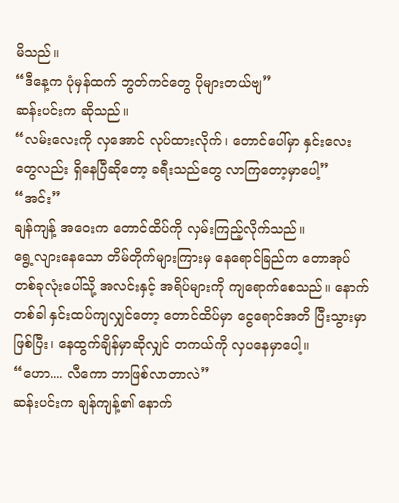မိသည်။
“ဒီနေ့က ပုံမှန်ထက် ဘွတ်ကင်တွေ ပိုများတယ်ဗျ”
ဆန်းပင်းက ဆိုသည်။
“လမ်းလေးကို လှအောင် လုပ်ထားလိုက်၊ တောင်ပေါ်မှာ နှင်းလေးတွေလည်း ရှိနေပြီဆိုတော့ ခရီးသည်တွေ လာကြတော့မှာပေါ့”
“အင်း”
ချန်ကျန့် အဝေးက တောင်ထိပ်ကို လှမ်းကြည့်လိုက်သည်။
ရွေ့လျားနေသော တိမ်တိုက်များကြားမှ နေရောင်ခြည်က တောအုပ်တစ်ခုလုံးပေါ်သို့ အလင်းနှင့် အရိပ်များကို ကျရောက်စေသည်။ နောက်တစ်ခါ နှင်းထပ်ကျလျှင်တော့ တောင်ထိပ်မှာ ငွေရောင်အတိ ပြီးသွားမှာဖြစ်ပြီး၊ နေထွက်ချိန်မှာဆိုလျှင် တကယ်ကို လှပနေမှာပေါ့။
“ဟော.... လီကော ဘာဖြစ်လာတာလဲ”
ဆန်းပင်းက ချန်ကျန့်၏ နောက်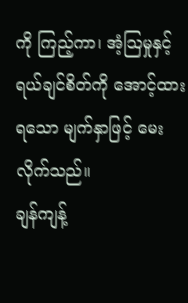ကို ကြည့်ကာ၊ အံ့သြမှုနှင့် ရယ်ချင်စိတ်ကို အောင့်ထားရသော မျက်နှာဖြင့် မေးလိုက်သည်။
ချန်ကျန့်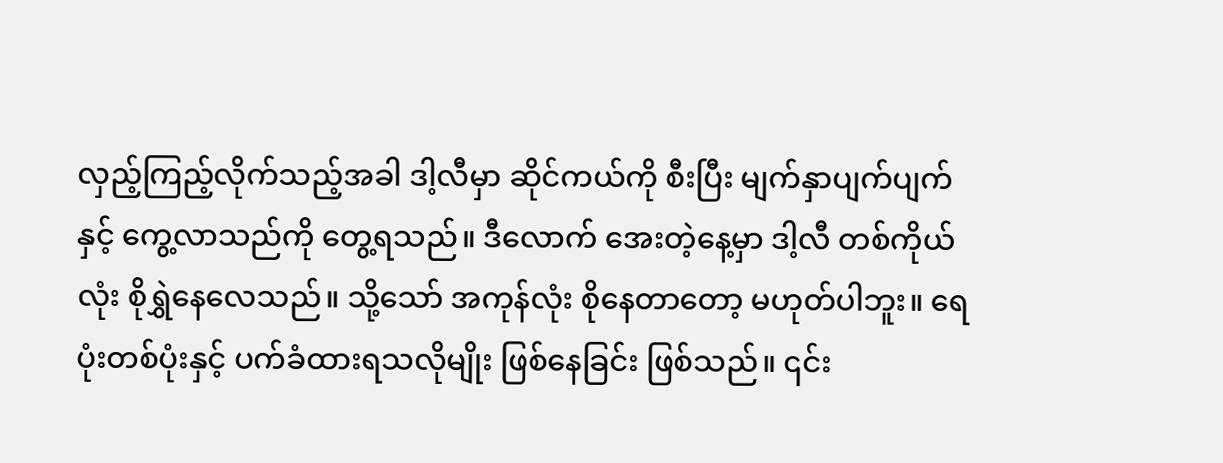လှည့်ကြည့်လိုက်သည့်အခါ ဒါ့လီမှာ ဆိုင်ကယ်ကို စီးပြီး မျက်နှာပျက်ပျက်နှင့် ကွေ့လာသည်ကို တွေ့ရသည်။ ဒီလောက် အေးတဲ့နေ့မှာ ဒါ့လီ တစ်ကိုယ်လုံး စိုရွှဲနေလေသည်။ သို့သော် အကုန်လုံး စိုနေတာတော့ မဟုတ်ပါဘူး။ ရေပုံးတစ်ပုံးနှင့် ပက်ခံထားရသလိုမျိုး ဖြစ်နေခြင်း ဖြစ်သည်။ ၎င်း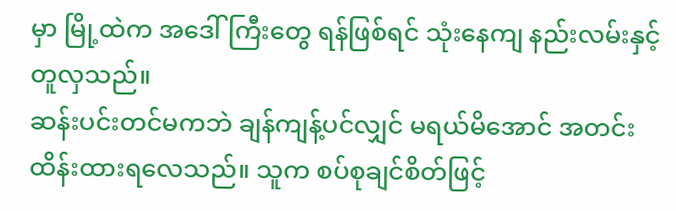မှာ မြို့ထဲက အဒေါ်ကြီးတွေ ရန်ဖြစ်ရင် သုံးနေကျ နည်းလမ်းနှင့် တူလှသည်။
ဆန်းပင်းတင်မကဘဲ ချန်ကျန့်ပင်လျှင် မရယ်မိအောင် အတင်း ထိန်းထားရလေသည်။ သူက စပ်စုချင်စိတ်ဖြင့်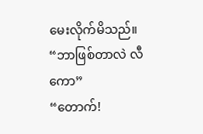မေးလိုက်မိသည်။
“ဘာဖြစ်တာလဲ လီကော”
“တောက်!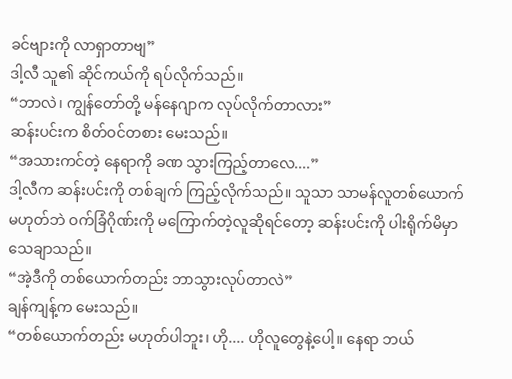ခင်ဗျားကို လာရှာတာဗျ”
ဒါ့လီ သူ၏ ဆိုင်ကယ်ကို ရပ်လိုက်သည်။
“ဘာလဲ၊ ကျွန်တော်တို့ မန်နေဂျာက လုပ်လိုက်တာလား”
ဆန်းပင်းက စိတ်ဝင်တစား မေးသည်။
“အသားကင်တဲ့ နေရာကို ခဏ သွားကြည့်တာလေ....”
ဒါ့လီက ဆန်းပင်းကို တစ်ချက် ကြည့်လိုက်သည်။ သူသာ သာမန်လူတစ်ယောက် မဟုတ်ဘဲ ဝက်ခြံဂိုဏ်းကို မကြောက်တဲ့လူဆိုရင်တော့ ဆန်းပင်းကို ပါးရိုက်မိမှာ သေချာသည်။
“အဲ့ဒီကို တစ်ယောက်တည်း ဘာသွားလုပ်တာလဲ”
ချန်ကျန့်က မေးသည်။
“တစ်ယောက်တည်း မဟုတ်ပါဘူး၊ ဟို.... ဟိုလူတွေနဲ့ပေါ့။ နေရာ ဘယ်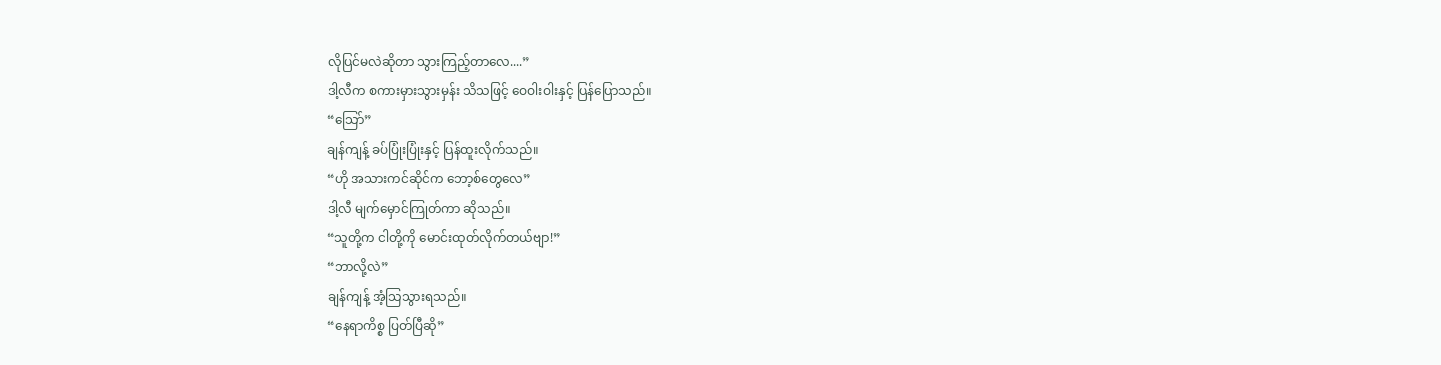လိုပြင်မလဲဆိုတာ သွားကြည့်တာလေ....”
ဒါ့လီက စကားမှားသွားမှန်း သိသဖြင့် ဝေဝါးဝါးနှင့် ပြန်ပြောသည်။
“သြော်”
ချန်ကျန့် ခပ်ပြုံးပြုံးနှင့် ပြန်ထူးလိုက်သည်။
“ဟို အသားကင်ဆိုင်က ဘော့စ်တွေလေ”
ဒါ့လီ မျက်မှောင်ကြုတ်ကာ ဆိုသည်။
“သူတို့က ငါတို့ကို မောင်းထုတ်လိုက်တယ်ဗျာ!”
“ဘာလို့လဲ”
ချန်ကျန့် အံ့သြသွားရသည်။
“နေရာကိစ္စ ပြတ်ပြီဆို”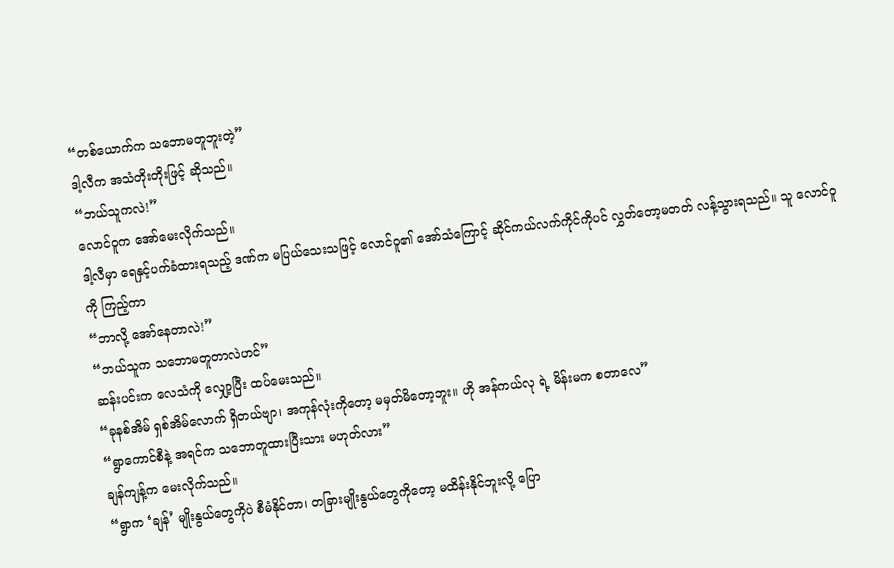“တစ်ယောက်က သဘောမတူဘူးတဲ့”
ဒါ့လီက အသံတိုးတိုးဖြင့် ဆိုသည်။
“ဘယ်သူကလဲ!”
လောင်ဝူက အော်မေးလိုက်သည်။
ဒါ့လီမှာ ရေနှင့်ပက်ခံထားရသည့် ဒဏ်က မပြယ်သေးသဖြင့် လောင်ဝူ၏ အော်သံကြောင့် ဆိုင်ကယ်လက်ကိုင်ကိုပင် လွှတ်တော့မတတ် လန့်သွားရသည်။ သူ လောင်ဝူကို ကြည့်ကာ
“ဘာလို့ အော်နေတာလဲ!”
“ဘယ်သူက သဘောမတူတာလဲဟင်”
ဆန်းပင်းက လေသံကို လျှော့ပြီး ထပ်မေးသည်။
“ခုနစ်အိမ် ရှစ်အိမ်လောက် ရှိတယ်ဗျာ၊ အကုန်လုံးကိုတော့ မမှတ်မိတော့ဘူး။ ဟို အန်ကယ်လု ရဲ့ မိန်းမက စတာလေ”
“ရွာကောင်စီနဲ့ အရင်က သဘောတူထားပြီးသား မဟုတ်လား”
ချန်ကျန့်က မေးလိုက်သည်။
“ရွာက ‘ချန်’ မျိုးနွယ်တွေကိုပဲ စီမံနိုင်တာ၊ တခြားမျိုးနွယ်တွေကိုတော့ မထိန်းနိုင်ဘူးလို့ ပြော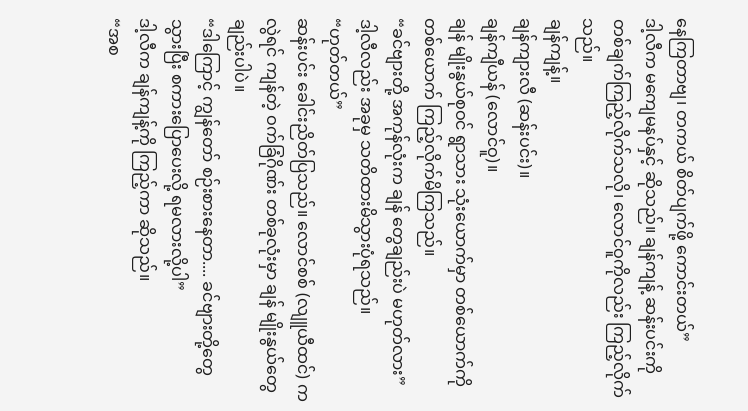နေကြတာဗျ၊ တကယ် စိတ်ပျက်ဖို့ ကောင်းတယ်”
ဒါ့လီက မကျေမနပ်နှင့် ဆိုသည်။ ချန်ကျန့် ဆန်းပင်းကို တစ်ချက်ကြည့်လိုက်သလို၊ လောင်ဝူကိုလည်း ကြည့်လိုက်သည်။
ချန်ကျန့်။
ချန်ကျားလီ (ဆန်းပင်း)။
ချန်ကျီယန် (လောင်ဝူ)။
ချန် မျိုးနွယ်စုဝင် ရွာသား သုံးယောက်မှာ တစ်ယောက်ကိုတစ်ယောက် ကြည့်လိုက်မိကြသည်။
“ခင်ဗျားတို့ အကုန်လုံးက ချန် တွေချည်းပဲ မဟုတ်လား”
ဒါ့လီလည်း အခုမှ သတိထားမိသွားပုံရသည်။
“ဟုတ်တယ်”
ဆန်းပင်း ခေါင်းညိတ်ပြသည်။ လောင်စစ် (လျူယီထင်) ကလွဲရင် ကျန်တဲ့ ဝက်ခြံဂိုဏ်း တစ်ခုလုံးမှာ ချန် မျိုးနွယ်တွေချည်းပါပဲ။
“ဒါကြောင့် ကျွန်တော် စဉ်းစားနေတာ.... ခင်ဗျားတို့တွေ သွားပြီး စကားပြောပေးလို့ ရမလားလို့ပါ”
ဒါ့လီက ချန်ကျန့်ကို ကြည့်ကာ ဆိုသည်။
“အစ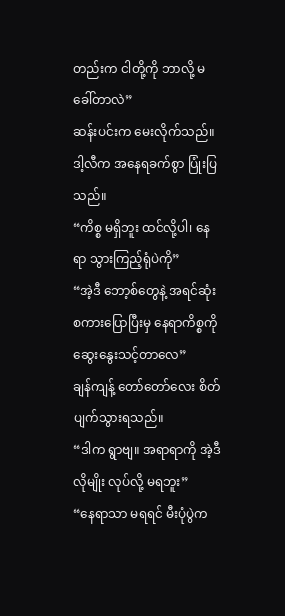တည်းက ငါတို့ကို ဘာလို့ မခေါ်တာလဲ”
ဆန်းပင်းက မေးလိုက်သည်။
ဒါ့လီက အနေရခက်စွာ ပြုံးပြသည်။
“ကိစ္စ မရှိဘူး ထင်လို့ပါ၊ နေရာ သွားကြည့်ရုံပဲကို”
“အဲ့ဒီ ဘော့စ်တွေနဲ့ အရင်ဆုံး စကားပြောပြီးမှ နေရာကိစ္စကို ဆွေးနွေးသင့်တာလေ”
ချန်ကျန့် တော်တော်လေး စိတ်ပျက်သွားရသည်။
“ဒါက ရွာဗျ။ အရာရာကို အဲ့ဒီလိုမျိုး လုပ်လို့ မရဘူး”
“နေရာသာ မရရင် မီးပုံပွဲက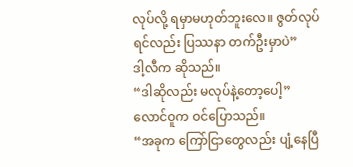လုပ်လို့ ရမှာမဟုတ်ဘူးလေ။ ဇွတ်လုပ်ရင်လည်း ပြဿနာ တက်ဦးမှာပဲ”
ဒါ့လီက ဆိုသည်။
“ဒါဆိုလည်း မလုပ်နဲ့တော့ပေါ့”
လောင်ဝူက ဝင်ပြောသည်။
“အခုက ကြော်ငြာတွေလည်း ပျံ့နေပြီ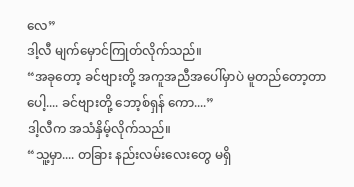လေ”
ဒါ့လီ မျက်မှောင်ကြုတ်လိုက်သည်။
“အခုတော့ ခင်ဗျားတို့ အကူအညီအပေါ်မှာပဲ မူတည်တော့တာပေါ့.... ခင်ဗျားတို့ ဘော့စ်ရှန် ကော....”
ဒါ့လီက အသံနှိမ့်လိုက်သည်။
“သူ့မှာ.... တခြား နည်းလမ်းလေးတွေ မရှိ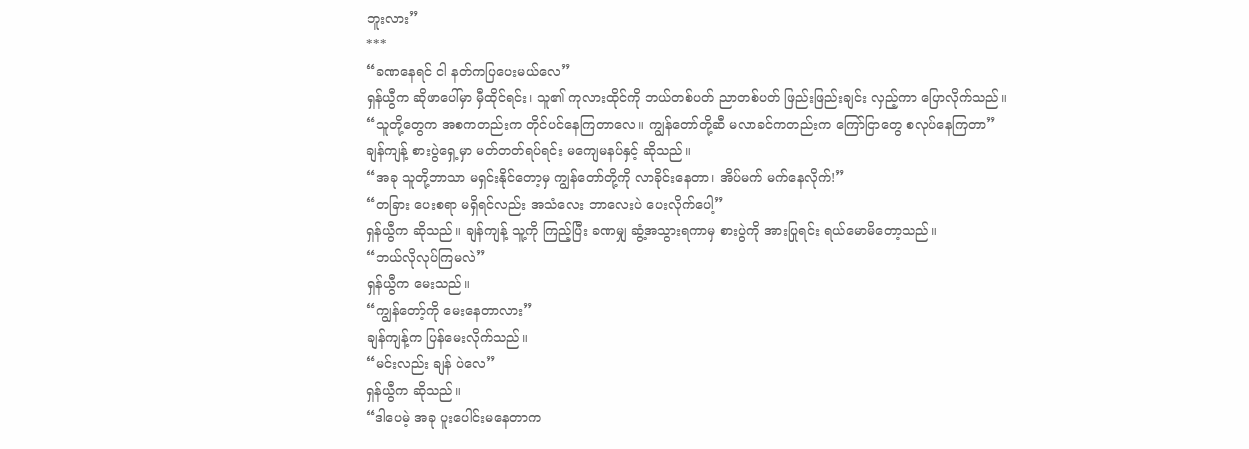ဘူးလား”
***
“ခဏနေရင် ငါ နတ်ကပြပေးမယ်လေ”
ရှန်ယွီက ဆိုဖာပေါ်မှာ မှီထိုင်ရင်း၊ သူ၏ ကုလားထိုင်ကို ဘယ်တစ်ပတ် ညာတစ်ပတ် ဖြည်းဖြည်းချင်း လှည့်ကာ ပြောလိုက်သည်။
“သူတို့တွေက အစကတည်းက တိုင်ပင်နေကြတာလေ။ ကျွန်တော်တို့ဆီ မလာခင်ကတည်းက ကြော်ငြာတွေ စလုပ်နေကြတာ”
ချန်ကျန့် စားပွဲရှေ့မှာ မတ်တတ်ရပ်ရင်း မကျေမနပ်နှင့် ဆိုသည်။
“အခု သူတို့ဘာသာ မရှင်းနိုင်တော့မှ ကျွန်တော်တို့ကို လာခိုင်းနေတာ၊ အိပ်မက် မက်နေလိုက်!”
“တခြား ပေးစရာ မရှိရင်လည်း အသံလေး ဘာလေးပဲ ပေးလိုက်ပေါ့”
ရှန်ယွီက ဆိုသည်။ ချန်ကျန့် သူ့ကို ကြည့်ပြီး ခဏမျှ ဆွံ့အသွားရကာမှ စားပွဲကို အားပြုရင်း ရယ်မောမိတော့သည်။
“ဘယ်လိုလုပ်ကြမလဲ”
ရှန်ယွီက မေးသည်။
“ကျွန်တော့်ကို မေးနေတာလား”
ချန်ကျန့်က ပြန်မေးလိုက်သည်။
“မင်းလည်း ချန် ပဲလေ”
ရှန်ယွီက ဆိုသည်။
“ဒါပေမဲ့ အခု ပူးပေါင်းမနေတာက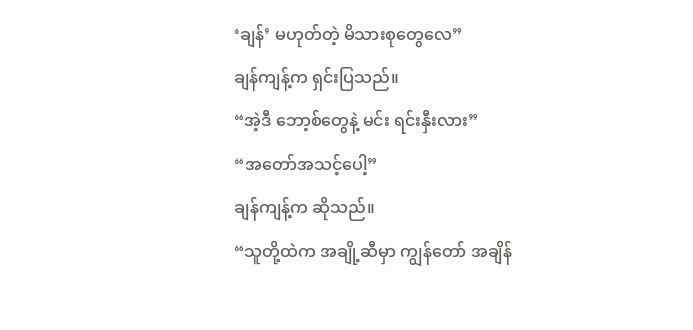‘ချန်’ မဟုတ်တဲ့ မိသားစုတွေလေ”
ချန်ကျန့်က ရှင်းပြသည်။
“အဲ့ဒီ ဘော့စ်တွေနဲ့ မင်း ရင်းနှီးလား”
“အတော်အသင့်ပေါ့”
ချန်ကျန့်က ဆိုသည်။
“သူတို့ထဲက အချို့ဆီမှာ ကျွန်တော် အချိန်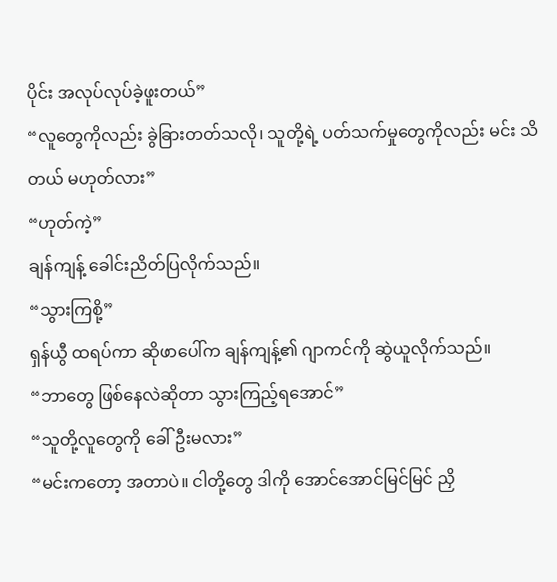ပိုင်း အလုပ်လုပ်ခဲ့ဖူးတယ်”
“လူတွေကိုလည်း ခွဲခြားတတ်သလို၊ သူတို့ရဲ့ ပတ်သက်မှုတွေကိုလည်း မင်း သိတယ် မဟုတ်လား”
“ဟုတ်ကဲ့”
ချန်ကျန့် ခေါင်းညိတ်ပြလိုက်သည်။
“သွားကြစို့”
ရှန်ယွီ ထရပ်ကာ ဆိုဖာပေါ်က ချန်ကျန့်၏ ဂျာကင်ကို ဆွဲယူလိုက်သည်။
“ဘာတွေ ဖြစ်နေလဲဆိုတာ သွားကြည့်ရအောင်”
“သူတို့လူတွေကို ခေါ်ဦးမလား”
“မင်းကတော့ အတာပဲ။ ငါတို့တွေ ဒါကို အောင်အောင်မြင်မြင် ညှိ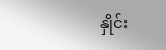နှိုင်း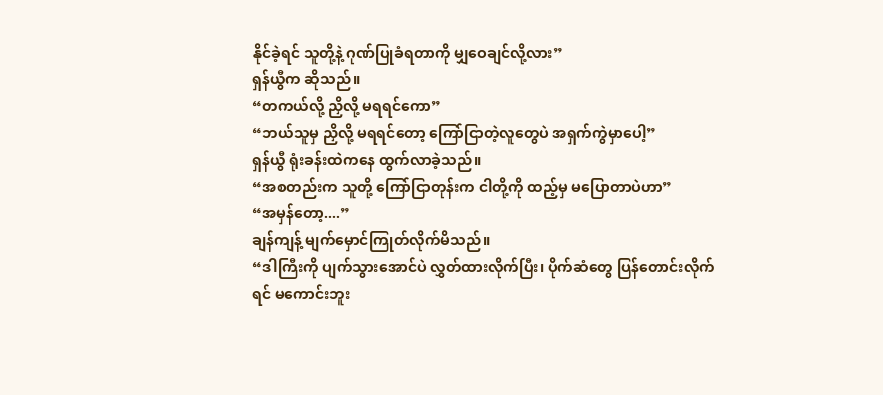နိုင်ခဲ့ရင် သူတို့နဲ့ ဂုဏ်ပြုခံရတာကို မျှဝေချင်လို့လား”
ရှန်ယွီက ဆိုသည်။
“တကယ်လို့ ညှိလို့ မရရင်ကော”
“ဘယ်သူမှ ညှိလို့ မရရင်တော့ ကြော်ငြာတဲ့လူတွေပဲ အရှက်ကွဲမှာပေါ့”
ရှန်ယွီ ရုံးခန်းထဲကနေ ထွက်လာခဲ့သည်။
“အစတည်းက သူတို့ ကြော်ငြာတုန်းက ငါတို့ကို ထည့်မှ မပြောတာပဲဟာ”
“အမှန်တော့....”
ချန်ကျန့် မျက်မှောင်ကြုတ်လိုက်မိသည်။
“ဒါကြီးကို ပျက်သွားအောင်ပဲ လွှတ်ထားလိုက်ပြီး၊ ပိုက်ဆံတွေ ပြန်တောင်းလိုက်ရင် မကောင်းဘူး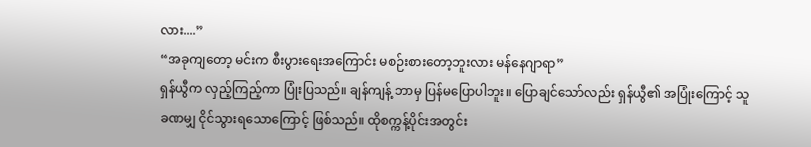လား....”
“အခုကျတော့ မင်းက စီးပွားရေးအကြောင်း မစဉ်းစားတော့ဘူးလား မန်နေဂျာရာ”
ရှန်ယွီက လှည့်ကြည့်ကာ ပြုံးပြသည်။ ချန်ကျန့် ဘာမှ ပြန်မပြောပါဘူး။ ပြောချင်သော်လည်း ရှန်ယွီ၏ အပြုံးကြောင့် သူ ခဏမျှ ငိုင်သွားရသောကြောင့် ဖြစ်သည်။ ထိုစက္ကန့်ပိုင်းအတွင်း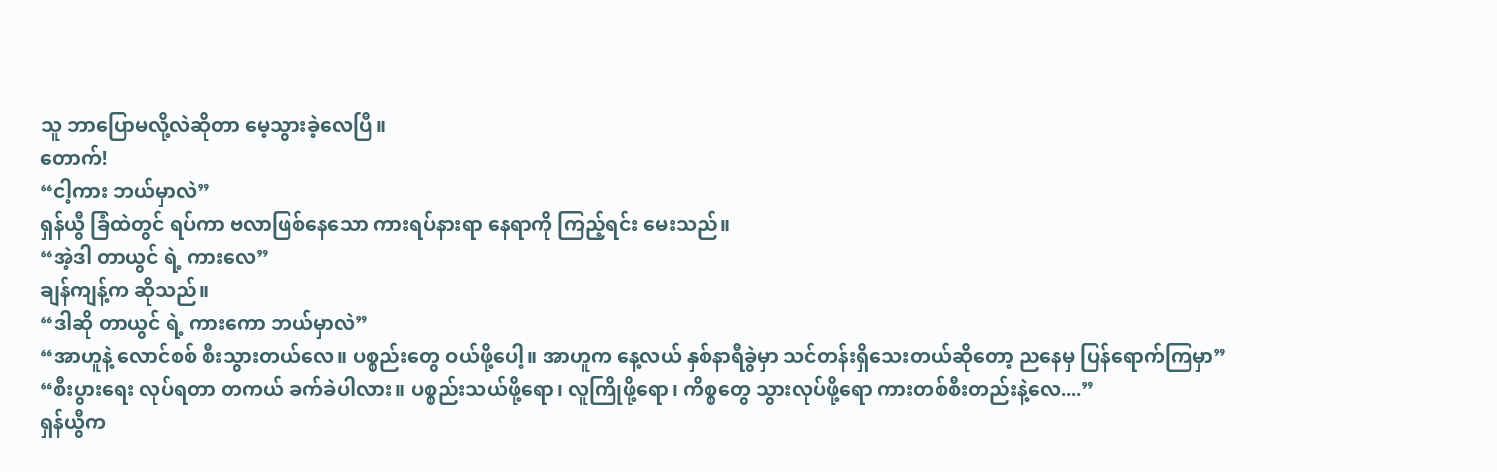သူ ဘာပြောမလို့လဲဆိုတာ မေ့သွားခဲ့လေပြီ။
တောက်!
“ငါ့ကား ဘယ်မှာလဲ”
ရှန်ယွီ ခြံထဲတွင် ရပ်ကာ ဗလာဖြစ်နေသော ကားရပ်နားရာ နေရာကို ကြည့်ရင်း မေးသည်။
“အဲ့ဒါ တာယွင် ရဲ့ ကားလေ”
ချန်ကျန့်က ဆိုသည်။
“ဒါဆို တာယွင် ရဲ့ ကားကော ဘယ်မှာလဲ”
“အာဟူနဲ့ လောင်စစ် စီးသွားတယ်လေ။ ပစ္စည်းတွေ ဝယ်ဖို့ပေါ့။ အာဟူက နေ့လယ် နှစ်နာရီခွဲမှာ သင်တန်းရှိသေးတယ်ဆိုတော့ ညနေမှ ပြန်ရောက်ကြမှာ”
“စီးပွားရေး လုပ်ရတာ တကယ် ခက်ခဲပါလား။ ပစ္စည်းသယ်ဖို့ရော၊ လူကြိုဖို့ရော၊ ကိစ္စတွေ သွားလုပ်ဖို့ရော ကားတစ်စီးတည်းနဲ့လေ....”
ရှန်ယွီက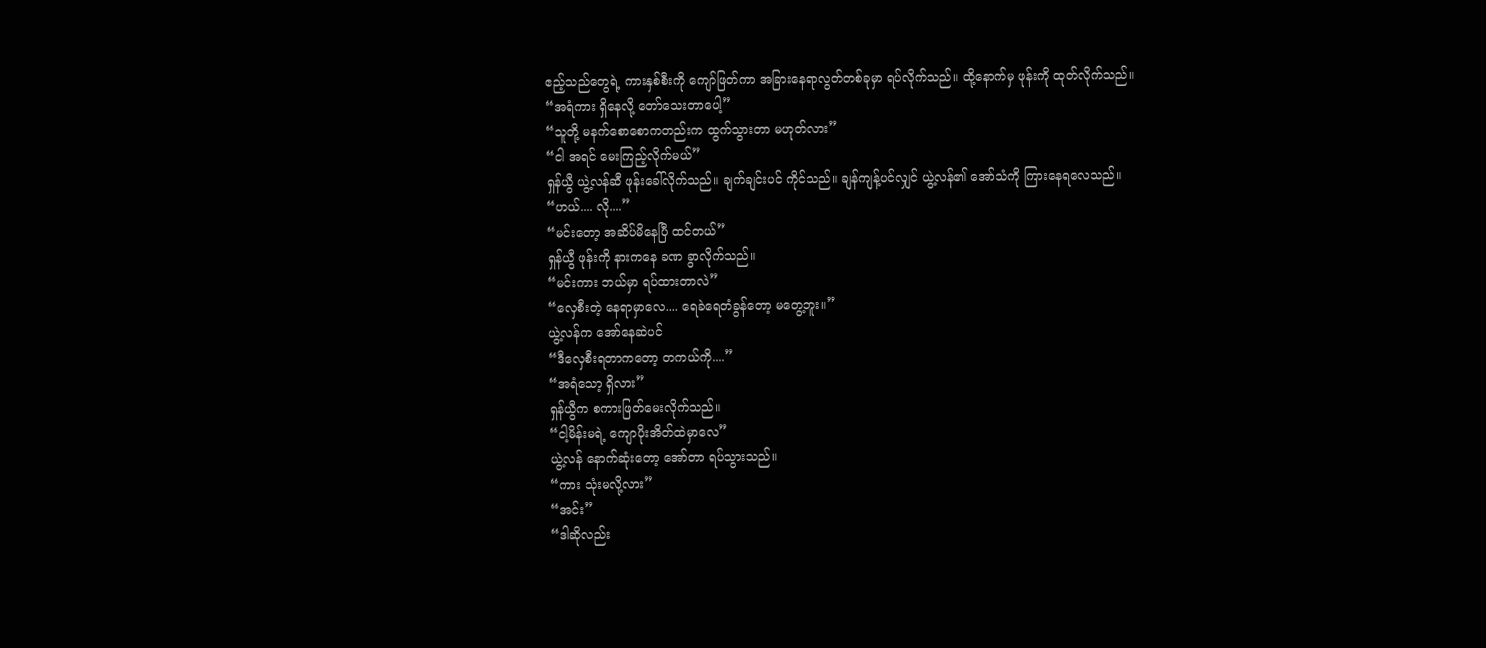ဧည့်သည်တွေရဲ့ ကားနှစ်စီးကို ကျော်ဖြတ်ကာ အခြားနေရာလွတ်တစ်ခုမှာ ရပ်လိုက်သည်။ ထို့နောက်မှ ဖုန်းကို ထုတ်လိုက်သည်။
“အရံကား ရှိနေလို့ တော်သေးတာပေါ့”
“သူတို့ မနက်စောစောကတည်းက ထွက်သွားတာ မဟုတ်လား”
“ငါ အရင် မေးကြည့်လိုက်မယ်”
ရှန်ယွီ ယွဲ့လန်ဆီ ဖုန်းခေါ်လိုက်သည်။ ချက်ချင်းပင် ကိုင်သည်။ ချန်ကျန့်ပင်လျှင် ယွဲ့လန်၏ အော်သံကို ကြားနေရလေသည်။
“ဟယ်.... လို....”
“မင်းတော့ အဆိပ်မိနေပြီ ထင်တယ်”
ရှန်ယွီ ဖုန်းကို နားကနေ ခဏ ခွာလိုက်သည်။
“မင်းကား ဘယ်မှာ ရပ်ထားတာလဲ”
“လှေစီးတဲ့ နေရာမှာလေ.... ရေခဲရေတံခွန်တော့ မတွေ့ဘူး။”
ယွဲ့လန်က အော်နေဆဲပင်
“ဒီလှေစီးရတာကတော့ တကယ်ကို....”
“အရံသော့ ရှိလား”
ရှန်ယွီက စကားဖြတ်မေးလိုက်သည်။
“ငါ့မိန်းမရဲ့ ကျောပိုးအိတ်ထဲမှာလေ”
ယွဲ့လန် နောက်ဆုံးတော့ အော်တာ ရပ်သွားသည်။
“ကား သုံးမလို့လား”
“အင်း”
“ဒါဆိုလည်း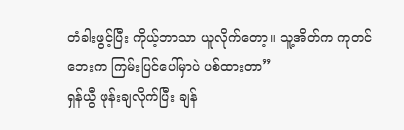တံခါးဖွင့်ပြီး ကိုယ့်ဘာသာ ယူလိုက်တော့။ သူ့အိတ်က ကုတင်ဘေးက ကြမ်းပြင်ပေါ်မှာပဲ ပစ်ထားတာ”
ရှန်ယွီ ဖုန်းချလိုက်ပြီး ချန်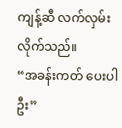ကျန့်ဆီ လက်လှမ်းလိုက်သည်။
“အခန်းကတ် ပေးပါဦး”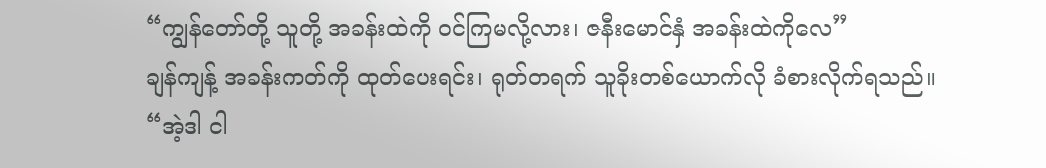“ကျွန်တော်တို့ သူတို့ အခန်းထဲကို ဝင်ကြမလို့လား၊ ဇနီးမောင်နှံ အခန်းထဲကိုလေ”
ချန်ကျန့် အခန်းကတ်ကို ထုတ်ပေးရင်း၊ ရုတ်တရက် သူခိုးတစ်ယောက်လို ခံစားလိုက်ရသည်။
“အဲ့ဒါ ငါ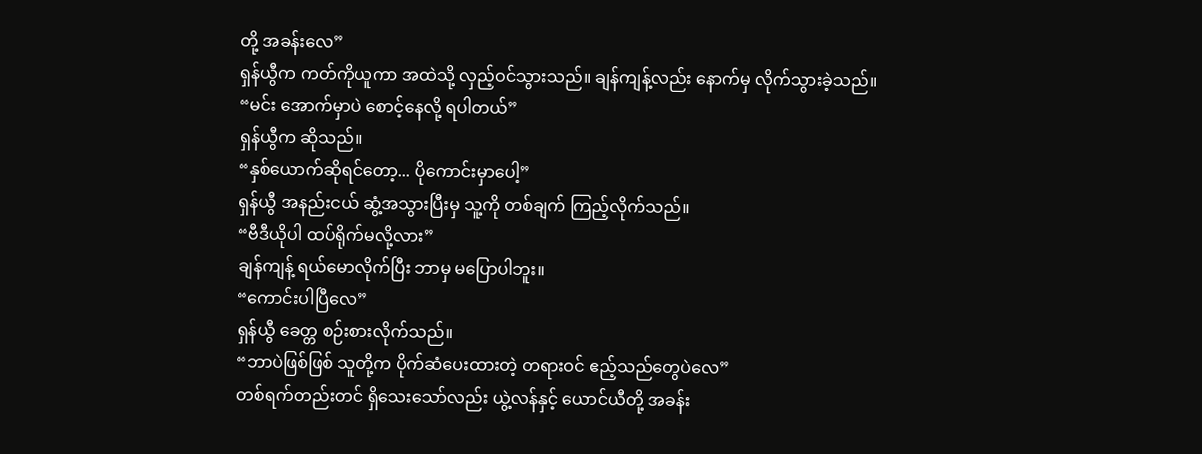တို့ အခန်းလေ”
ရှန်ယွီက ကတ်ကိုယူကာ အထဲသို့ လှည့်ဝင်သွားသည်။ ချန်ကျန့်လည်း နောက်မှ လိုက်သွားခဲ့သည်။
“မင်း အောက်မှာပဲ စောင့်နေလို့ ရပါတယ်”
ရှန်ယွီက ဆိုသည်။
“နှစ်ယောက်ဆိုရင်တော့... ပိုကောင်းမှာပေါ့”
ရှန်ယွီ အနည်းငယ် ဆွံ့အသွားပြီးမှ သူ့ကို တစ်ချက် ကြည့်လိုက်သည်။
“ဗီဒီယိုပါ ထပ်ရိုက်မလို့လား”
ချန်ကျန့် ရယ်မောလိုက်ပြီး ဘာမှ မပြောပါဘူး။
“ကောင်းပါပြီလေ”
ရှန်ယွီ ခေတ္တ စဉ်းစားလိုက်သည်။
“ဘာပဲဖြစ်ဖြစ် သူတို့က ပိုက်ဆံပေးထားတဲ့ တရားဝင် ဧည့်သည်တွေပဲလေ”
တစ်ရက်တည်းတင် ရှိသေးသော်လည်း ယွဲ့လန်နှင့် ယောင်ယီတို့ အခန်း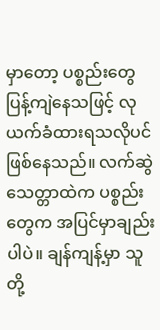မှာတော့ ပစ္စည်းတွေ ပြန့်ကျဲနေသဖြင့် လုယက်ခံထားရသလိုပင် ဖြစ်နေသည်။ လက်ဆွဲသေတ္တာထဲက ပစ္စည်းတွေက အပြင်မှာချည်းပါပဲ။ ချန်ကျန့်မှာ သူတို့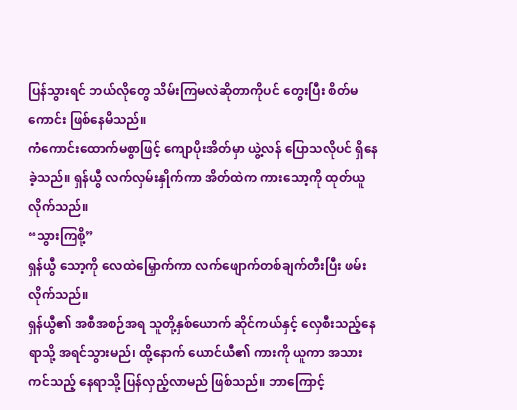ပြန်သွားရင် ဘယ်လိုတွေ သိမ်းကြမလဲဆိုတာကိုပင် တွေးပြီး စိတ်မကောင်း ဖြစ်နေမိသည်။
ကံကောင်းထောက်မစွာဖြင့် ကျောပိုးအိတ်မှာ ယွဲ့လန် ပြောသလိုပင် ရှိနေခဲ့သည်။ ရှန်ယွီ လက်လှမ်းနှိုက်ကာ အိတ်ထဲက ကားသော့ကို ထုတ်ယူလိုက်သည်။
“သွားကြစို့”
ရှန်ယွီ သော့ကို လေထဲမြှောက်ကာ လက်ဖျောက်တစ်ချက်တီးပြီး ဖမ်းလိုက်သည်။
ရှန်ယွီ၏ အစီအစဉ်အရ သူတို့နှစ်ယောက် ဆိုင်ကယ်နှင့် လှေစီးသည့်နေရာသို့ အရင်သွားမည်၊ ထို့နောက် ယောင်ယီ၏ ကားကို ယူကာ အသားကင်သည့် နေရာသို့ ပြန်လှည့်လာမည် ဖြစ်သည်။ ဘာကြောင့်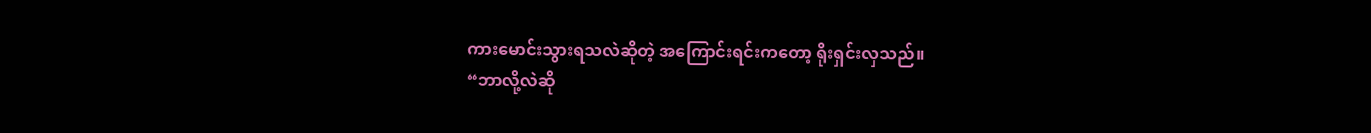ကားမောင်းသွားရသလဲဆိုတဲ့ အကြောင်းရင်းကတော့ ရိုးရှင်းလှသည်။
“ဘာလို့လဲဆို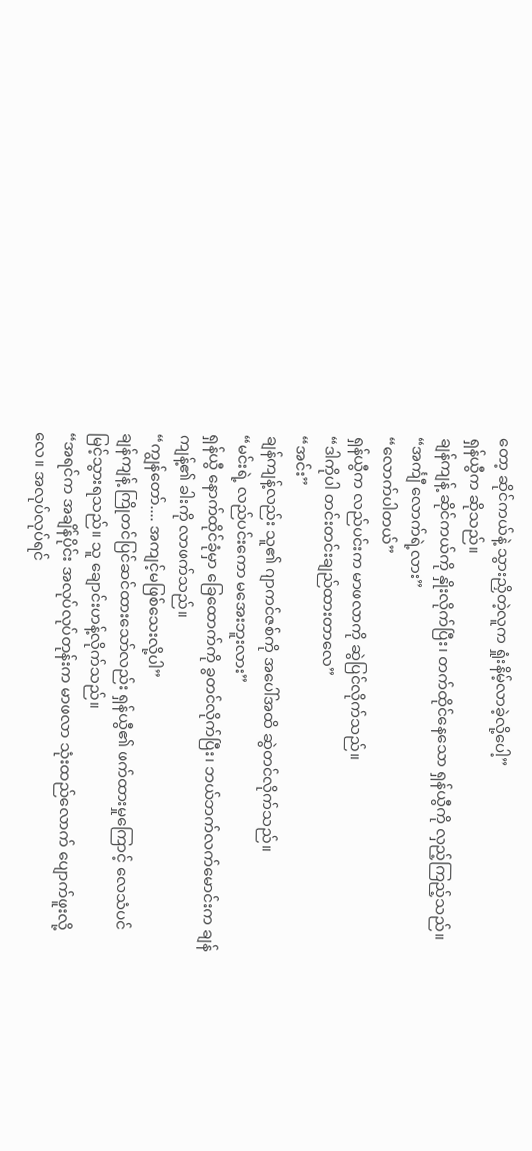တော့ ဆိုင်ကယ်နဲ့ သွားညှိတဲ့လူက ရှုံးနိမ့်လာခဲ့လို့ပေါ့”
ရှန်ယွီက ဆိုသည်။
ချန်ကျန့် ဆိုင်ကယ်ကို နှိုးလိုက်ပြီး၊ တက်ထိုင်နေသော ရှန်ယွီကို လှည့်ကြည့်သည်။
“အင်္ကျီ လောက်ရဲ့လား”
“လောက်ပါတယ်”
ရှန်ယွီက လည်ပင်းက မာဖလာကို ဆွဲပြင်လိုက်သည်။
“ဒါကိုပါ တင်းတင်းချည်ထားတာလေ”
“အင်း”
ချန်ကျန့်လည်း သူ၏ ဂျာကင်ဇစ်ကို အပေါ်အထိ ဆွဲတင်လိုက်သည်။
“မင်းရဲ့ လည်ပင်းကော မအေးဘူးလား”
ရှန်ယွီ နောက်ထိုင်ခုံမှာ ခြေထောက်ကို ခွတင်လိုက်ပြီး၊ ဘယ်ဘက်လက်မောင်းက ချန်ကျန့်၏ ခါးကို လာဖက်သည်။
“ကျွန်တော်.... အကျင့်မဖြစ်သေးလို့ပါ”
ချန်ကျန့် ကြိုတင်ပြင်ဆင်ထားသော်လည်း ရှန်ယွီ၏ ဖက်ထားမှုကြောင့် လေသံပင် မြင့်သွားရသည်။ သူ ချောင်းဟန့်လိုက်သည်။
“အရင်က အချိန်ပိုင်း အလုပ်လုပ်တုန်းက မာဖလာ သုံးထည်လောက် ပျောက်ဖူးလို့လေ။ အလုပ်လုပ်ရင်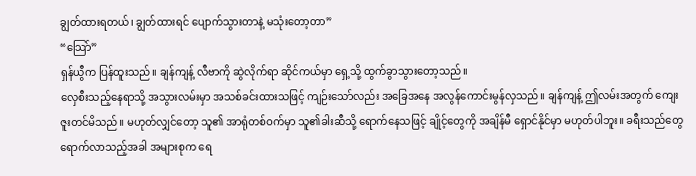ချွတ်ထားရတယ်၊ ချွတ်ထားရင် ပျောက်သွားတာနဲ့ မသုံးတော့တာ”
“သြော်”
ရှန်ယွီက ပြန်ထူးသည်။ ချန်ကျန့် လီဗာကို ဆွဲလိုက်ရာ ဆိုင်ကယ်မှာ ရှေ့သို့ ထွက်ခွာသွားတော့သည်။
လှေစီးသည့်နေရာသို့ အသွားလမ်းမှာ အသစ်ခင်းထားသဖြင့် ကျဉ်းသော်လည်း အခြေအနေ အလွန်ကောင်းမွန်လှသည်။ ချန်ကျန့် ဤလမ်းအတွက် ကျေးဇူးတင်မိသည်။ မဟုတ်လျှင်တော့ သူ၏ အာရုံတစ်ဝက်မှာ သူ၏ခါးဆီသို့ ရောက်နေသဖြင့် ချိုင့်တွေကို အချိန်မီ ရှောင်နိုင်မှာ မဟုတ်ပါဘူး။ ခရီးသည်တွေ ရောက်လာသည့်အခါ အများစုက ရေ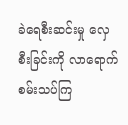ခဲရေစီးဆင်းမှု လှေစီးခြင်းကို လာရောက် စမ်းသပ်ကြ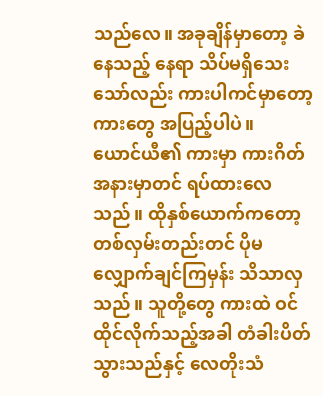သည်လေ။ အခုချိန်မှာတော့ ခဲနေသည့် နေရာ သိပ်မရှိသေးသော်လည်း ကားပါကင်မှာတော့ ကားတွေ အပြည့်ပါပဲ။
ယောင်ယီ၏ ကားမှာ ကားဂိတ် အနားမှာတင် ရပ်ထားလေသည်။ ထိုနှစ်ယောက်ကတော့ တစ်လှမ်းတည်းတင် ပိုမလျှောက်ချင်ကြမှန်း သိသာလှသည်။ သူတို့တွေ ကားထဲ ဝင်ထိုင်လိုက်သည့်အခါ တံခါးပိတ်သွားသည်နှင့် လေတိုးသံ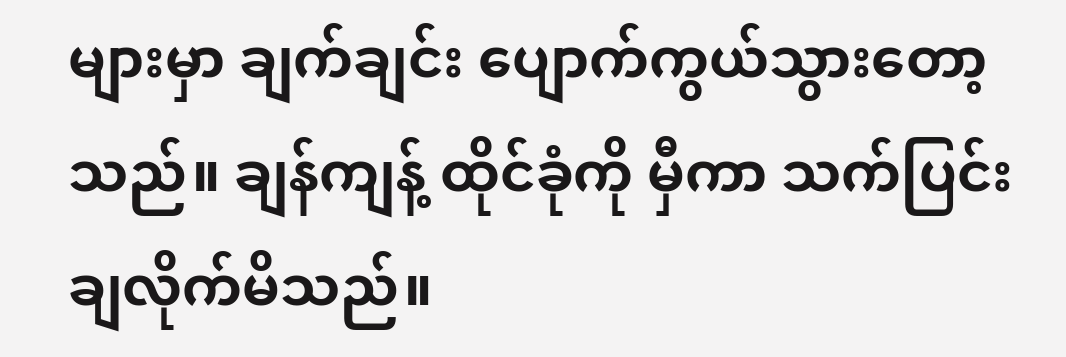များမှာ ချက်ချင်း ပျောက်ကွယ်သွားတော့သည်။ ချန်ကျန့် ထိုင်ခုံကို မှီကာ သက်ပြင်းချလိုက်မိသည်။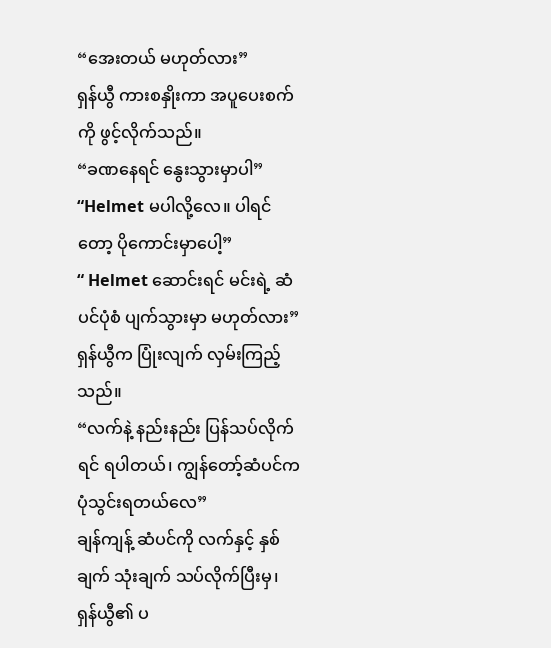“အေးတယ် မဟုတ်လား”
ရှန်ယွီ ကားစနှိုးကာ အပူပေးစက်ကို ဖွင့်လိုက်သည်။
“ခဏနေရင် နွေးသွားမှာပါ”
“Helmet မပါလို့လေ။ ပါရင်တော့ ပိုကောင်းမှာပေါ့”
“ Helmet ဆောင်းရင် မင်းရဲ့ ဆံပင်ပုံစံ ပျက်သွားမှာ မဟုတ်လား”
ရှန်ယွီက ပြုံးလျက် လှမ်းကြည့်သည်။
“လက်နဲ့ နည်းနည်း ပြန်သပ်လိုက်ရင် ရပါတယ်၊ ကျွန်တော့်ဆံပင်က ပုံသွင်းရတယ်လေ”
ချန်ကျန့် ဆံပင်ကို လက်နှင့် နှစ်ချက် သုံးချက် သပ်လိုက်ပြီးမှ၊ ရှန်ယွီ၏ ပ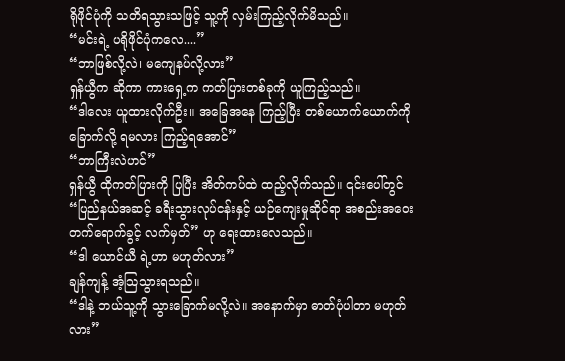ရိုဖိုင်ပုံကို သတိရသွားသဖြင့် သူ့ကို လှမ်းကြည့်လိုက်မိသည်။
“မင်းရဲ့ ပရိုဖိုင်ပုံကလေ....”
“ဘာဖြစ်လို့လဲ၊ မကျေနပ်လို့လား”
ရှန်ယွီက ဆိုကာ ကားရှေ့က ကတ်ပြားတစ်ခုကို ယူကြည့်သည်။
“ဒါလေး ယူထားလိုက်ဦး။ အခြေအနေ ကြည့်ပြီး တစ်ယောက်ယောက်ကို ခြောက်လို့ ရမလား ကြည့်ရအောင်”
“ဘာကြီးလဲဟင်”
ရှန်ယွီ ထိုကတ်ပြားကို ပြပြီး အိတ်ကပ်ထဲ ထည့်လိုက်သည်။ ၎င်းပေါ်တွင် “ပြည်နယ်အဆင့် ခရီးသွားလုပ်ငန်းနှင့် ယဉ်ကျေးမှုဆိုင်ရာ အစည်းအဝေး တက်ရောက်ခွင့် လက်မှတ်” ဟု ရေးထားလေသည်။
“ဒါ ယောင်ယီ ရဲ့ဟာ မဟုတ်လား”
ချန်ကျန့် အံ့သြသွားရသည်။
“ဒါနဲ့ ဘယ်သူ့ကို သွားခြောက်မလို့လဲ။ အနောက်မှာ ဓာတ်ပုံပါတာ မဟုတ်လား”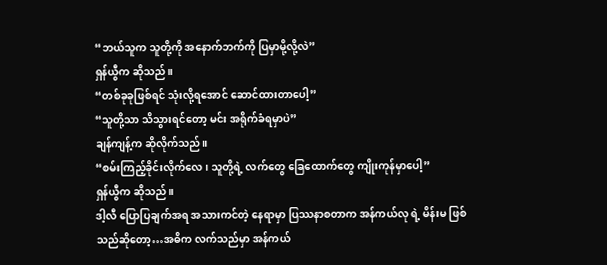“ဘယ်သူက သူတို့ကို အနောက်ဘက်ကို ပြမှာမို့လို့လဲ”
ရှန်ယွီက ဆိုသည်။
“တစ်ခုခုဖြစ်ရင် သုံးလို့ရအောင် ဆောင်ထားတာပေါ့”
“သူတို့သာ သိသွားရင်တော့ မင်း အရိုက်ခံရမှာပဲ”
ချန်ကျန့်က ဆိုလိုက်သည်။
“စမ်းကြည့်ခိုင်းလိုက်လေ၊ သူတို့ရဲ့ လက်တွေ ခြေထောက်တွေ ကျိုးကုန်မှာပေါ့”
ရှန်ယွီက ဆိုသည်။
ဒါ့လီ ပြောပြချက်အရ အသားကင်တဲ့ နေရာမှာ ပြဿနာစတာက အန်ကယ်လု ရဲ့ မိန်းမ ဖြစ်သည်ဆိုတော့…အဓိက လက်သည်မှာ အန်ကယ်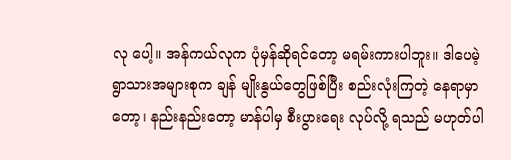လု ပေါ့။ အန်ကယ်လုက ပုံမှန်ဆိုရင်တော့ မရမ်းကားပါဘူး။ ဒါပေမဲ့ ရွာသားအများစုက ချန် မျိုးနွယ်တွေဖြစ်ပြီး စည်းလုံးကြတဲ့ နေရာမှာတော့၊ နည်းနည်းတော့ မာန်ပါမှ စီးပွားရေး လုပ်လို့ ရသည် မဟုတ်ပါ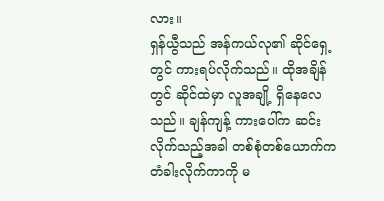လား။
ရှန်ယွီသည် အန်ကယ်လု၏ ဆိုင်ရှေ့တွင် ကားရပ်လိုက်သည်။ ထိုအချိန်တွင် ဆိုင်ထဲမှာ လူအချို့ ရှိနေလေသည်။ ချန်ကျန့် ကားပေါ်က ဆင်းလိုက်သည့်အခါ တစ်စုံတစ်ယောက်က တံခါးလိုက်ကာကို မ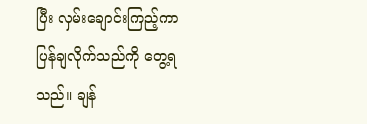ပြီး လှမ်းချောင်းကြည့်ကာ ပြန်ချလိုက်သည်ကို တွေ့ရသည်။ ချန်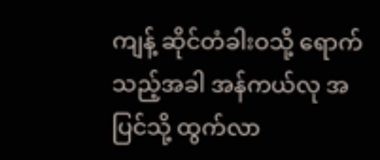ကျန့် ဆိုင်တံခါးဝသို့ ရောက်သည့်အခါ အန်ကယ်လု အပြင်သို့ ထွက်လာ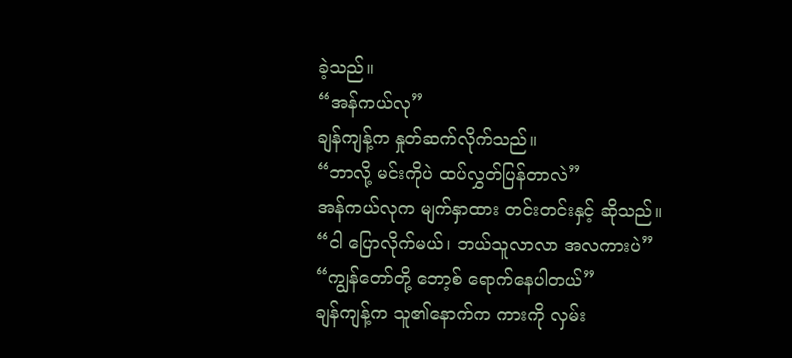ခဲ့သည်။
“အန်ကယ်လု”
ချန်ကျန့်က နှုတ်ဆက်လိုက်သည်။
“ဘာလို့ မင်းကိုပဲ ထပ်လွှတ်ပြန်တာလဲ”
အန်ကယ်လုက မျက်နှာထား တင်းတင်းနှင့် ဆိုသည်။
“ငါ ပြောလိုက်မယ်၊ ဘယ်သူလာလာ အလကားပဲ”
“ကျွန်တော်တို့ ဘော့စ် ရောက်နေပါတယ်”
ချန်ကျန့်က သူ၏နောက်က ကားကို လှမ်း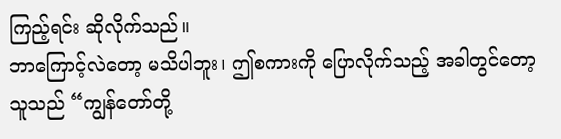ကြည့်ရင်း ဆိုလိုက်သည်။
ဘာကြောင့်လဲတော့ မသိပါဘူး၊ ဤစကားကို ပြောလိုက်သည့် အခါတွင်တော့ သူသည် “ကျွန်တော်တို့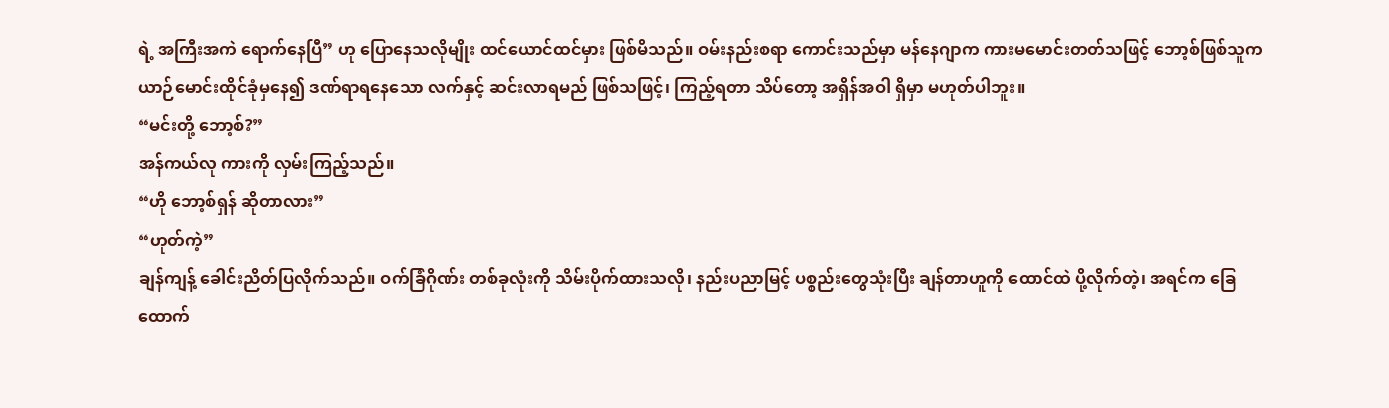ရဲ့ အကြီးအကဲ ရောက်နေပြီ” ဟု ပြောနေသလိုမျိုး ထင်ယောင်ထင်မှား ဖြစ်မိသည်။ ဝမ်းနည်းစရာ ကောင်းသည်မှာ မန်နေဂျာက ကားမမောင်းတတ်သဖြင့် ဘော့စ်ဖြစ်သူက ယာဉ်မောင်းထိုင်ခုံမှနေ၍ ဒဏ်ရာရနေသော လက်နှင့် ဆင်းလာရမည် ဖြစ်သဖြင့်၊ ကြည့်ရတာ သိပ်တော့ အရှိန်အဝါ ရှိမှာ မဟုတ်ပါဘူး။
“မင်းတို့ ဘော့စ်?”
အန်ကယ်လု ကားကို လှမ်းကြည့်သည်။
“ဟို ဘော့စ်ရှန် ဆိုတာလား”
“ဟုတ်ကဲ့”
ချန်ကျန့် ခေါင်းညိတ်ပြလိုက်သည်။ ဝက်ခြံဂိုဏ်း တစ်ခုလုံးကို သိမ်းပိုက်ထားသလို၊ နည်းပညာမြင့် ပစ္စည်းတွေသုံးပြီး ချန်တာဟူကို ထောင်ထဲ ပို့လိုက်တဲ့၊ အရင်က ခြေထောက်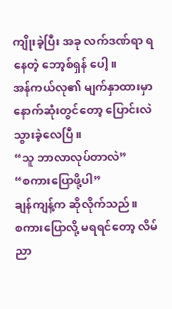ကျိုးခဲ့ပြီး အခု လက်ဒဏ်ရာ ရနေတဲ့ ဘော့စ်ရှန် ပေါ့။
အန်ကယ်လု၏ မျက်နှာထားမှာ နောက်ဆုံးတွင်တော့ ပြောင်းလဲသွားခဲ့လေပြီ။
“သူ ဘာလာလုပ်တာလဲ”
“စကားပြောဖို့ပါ”
ချန်ကျန့်က ဆိုလိုက်သည်။
စကားပြောလို့ မရရင်တော့ လိမ်ညာ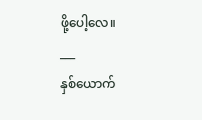ဖို့ပေါ့လေ။
___
နှစ်ယောက်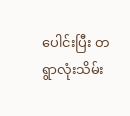ပေါင်းပြီး တရွာလုံးသိမ်း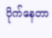ပိုက်နေတာ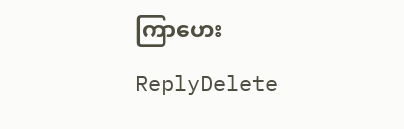ကြာဟေး
ReplyDelete